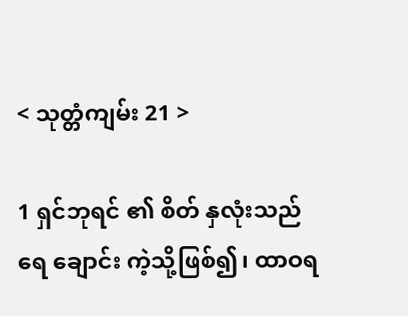< သုတ္တံကျမ်း 21 >

1 ရှင်ဘုရင် ၏ စိတ် နှလုံးသည် ရေ ချောင်း ကဲ့သို့ဖြစ်၍၊ ထာဝရ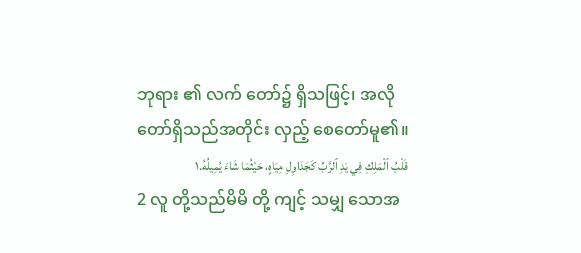ဘုရား ၏ လက် တော်၌ ရှိသဖြင့်၊ အလို တော်ရှိသည်အတိုင်း လှည့် စေတော်မူ၏။
قَلْبُ ٱلْمَلِكِ فِي يَدِ ٱلرَّبِّ كَجَدَاوِلِ مِيَاهٍ، حَيْثُمَا شَاءَ يُمِيلُهُ.١
2 လူ တို့သည်မိမိ တို့ ကျင့် သမျှ သောအ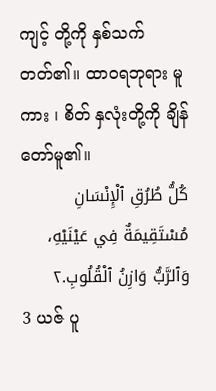ကျင့် တို့ကို နှစ်သက် တတ်၏။ ထာဝရဘုရား မူကား ၊ စိတ် နှလုံးတို့ကို ချိန် တော်မူ၏။
كُلُّ طُرُقِ ٱلْإِنْسَانِ مُسْتَقِيمَةٌ فِي عَيْنَيْهِ، وَٱلرَّبُّ وَازِنُ ٱلْقُلُوبِ.٢
3 ယဇ် ပူ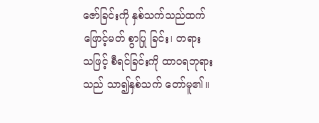ဇော်ခြင်းကို နှစ်သက်သည်ထက် ဖြောင့်မတ် စွာပြု ခြင်း၊ တရား သဖြင့် စီရင်ခြင်းကို ထာဝရဘုရား သည် သာ၍နှစ်သက် တော်မူ၏။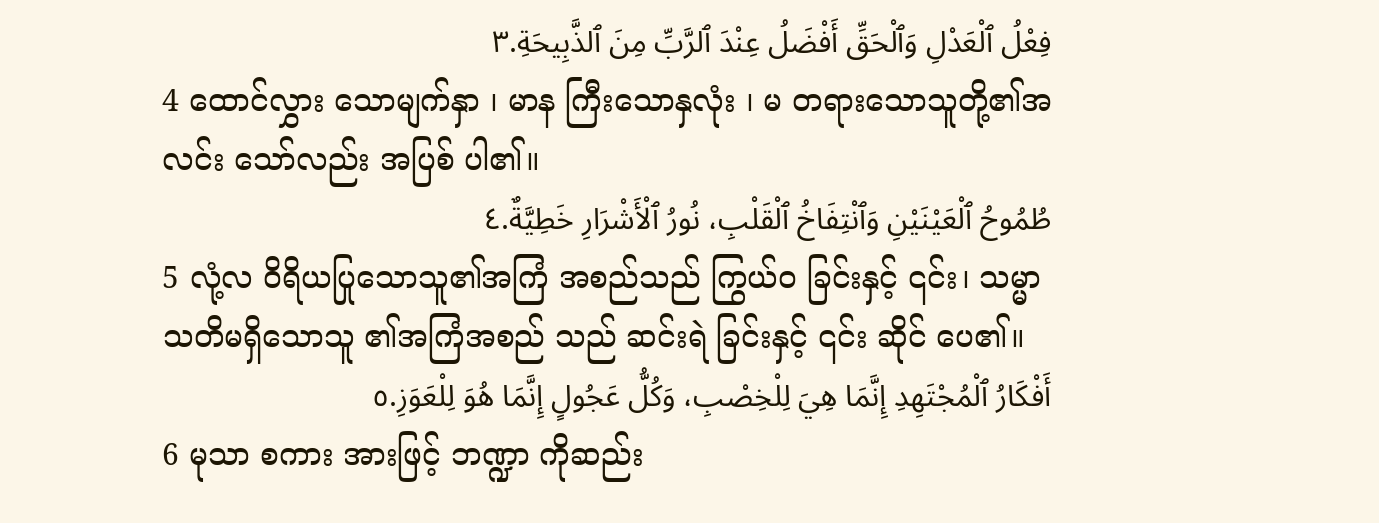فِعْلُ ٱلْعَدْلِ وَٱلْحَقِّ أَفْضَلُ عِنْدَ ٱلرَّبِّ مِنَ ٱلذَّبِيحَةِ.٣
4 ထောင်လွှား သောမျက်နှာ ၊ မာန ကြီးသောနှလုံး ၊ မ တရားသောသူတို့၏အလင်း သော်လည်း အပြစ် ပါ၏။
طُمُوحُ ٱلْعَيْنَيْنِ وَٱنْتِفَاخُ ٱلْقَلْبِ، نُورُ ٱلْأَشْرَارِ خَطِيَّةٌ.٤
5 လုံ့လ ဝိရိယပြုသောသူ၏အကြံ အစည်သည် ကြွယ်ဝ ခြင်းနှင့် ၎င်း၊ သမ္မာ သတိမရှိသောသူ ၏အကြံအစည် သည် ဆင်းရဲ ခြင်းနှင့် ၎င်း ဆိုင် ပေ၏။
أَفْكَارُ ٱلْمُجْتَهِدِ إِنَّمَا هِيَ لِلْخِصْبِ، وَكُلُّ عَجُولٍ إِنَّمَا هُوَ لِلْعَوَزِ.٥
6 မုသာ စကား အားဖြင့် ဘဏ္ဍာ ကိုဆည်း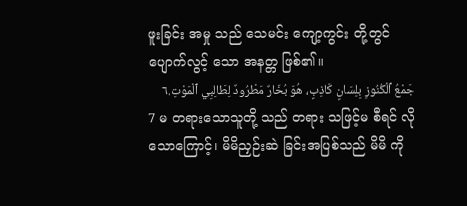ဖူးခြင်း အမှု သည် သေမင်း ကျော့ကွင်း တို့တွင် ပျောက်လွင့် သော အနတ္တ ဖြစ်၏။
جَمْعُ ٱلْكُنُوزِ بِلِسَانٍ كَاذِبٍ، هُوَ بُخَارٌ مَطْرُودٌ لِطَالِبِي ٱلْمَوْتِ.٦
7 မ တရားသောသူတို့ သည် တရား သဖြင့်မ စီရင် လိုသောကြောင့်၊ မိမိညှဉ်းဆဲ ခြင်းအပြစ်သည် မိမိ ကို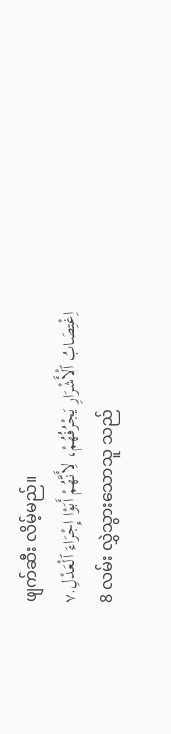ဖျက်ဆီး လိမ့်မည်။
اِغْتِصَابُ ٱلْأَشْرَارِ يَجْرُفُهُمْ، لِأَنَّهُمْ أَبَوْا إِجْرَاءَ ٱلْعَدْلِ.٧
8 လမ်း လွှဲသွားသောသူ သည်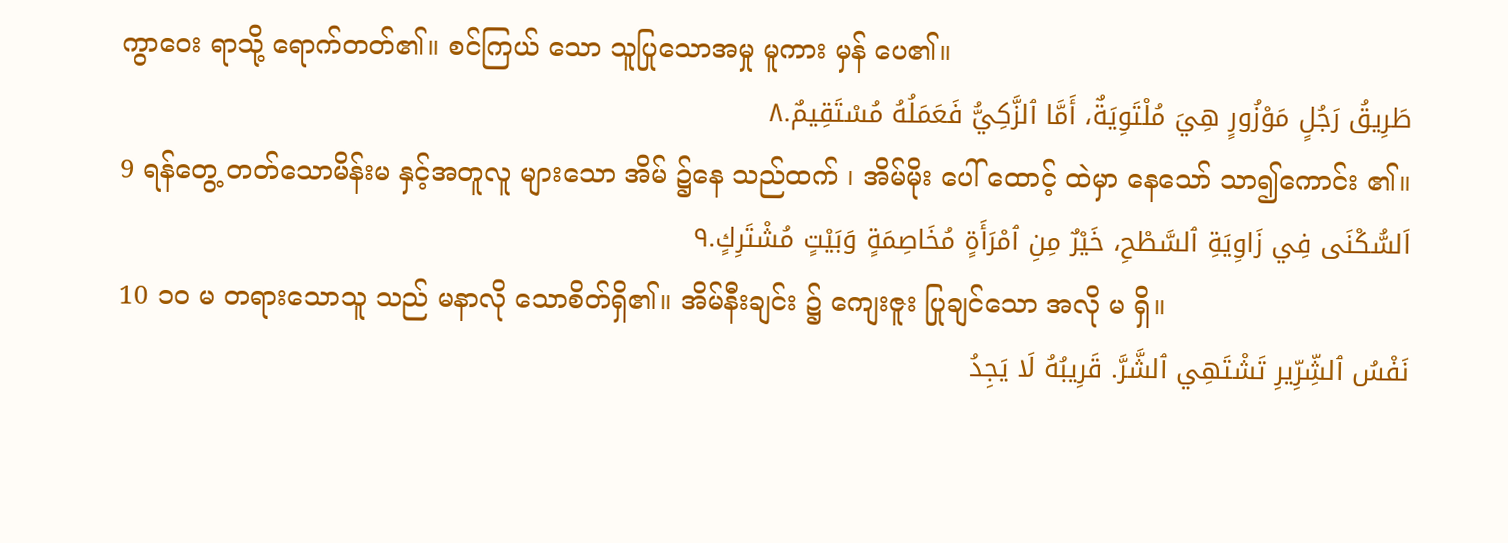ကွာဝေး ရာသို့ ရောက်တတ်၏။ စင်ကြယ် သော သူပြုသောအမှု မူကား မှန် ပေ၏။
طَرِيقُ رَجُلٍ مَوْزُورٍ هِيَ مُلْتَوِيَةٌ، أَمَّا ٱلزَّكِيُّ فَعَمَلُهُ مُسْتَقِيمٌ.٨
9 ရန်တွေ့ တတ်သောမိန်းမ နှင့်အတူလူ များသော အိမ် ၌နေ သည်ထက် ၊ အိမ်မိုး ပေါ် ထောင့် ထဲမှာ နေသော် သာ၍ကောင်း ၏။
اَلسُّكْنَى فِي زَاوِيَةِ ٱلسَّطْحِ، خَيْرٌ مِنِ ٱمْرَأَةٍ مُخَاصِمَةٍ وَبَيْتٍ مُشْتَرِكٍ.٩
10 ၁၀ မ တရားသောသူ သည် မနာလို သောစိတ်ရှိ၏။ အိမ်နီးချင်း ၌ ကျေးဇူး ပြုချင်သော အလို မ ရှိ။
نَفْسُ ٱلشِّرِّيرِ تَشْتَهِي ٱلشَّرَّ. قَرِيبُهُ لَا يَجِدُ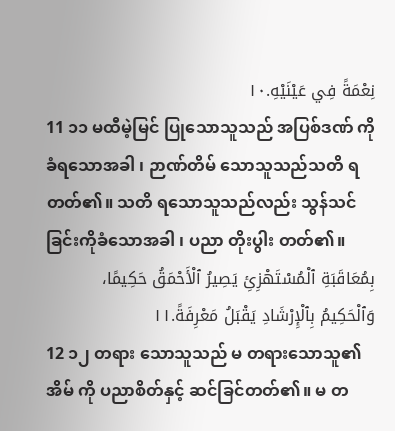نِعْمَةً فِي عَيْنَيْهِ.١٠
11 ၁၁ မထီမဲ့မြင် ပြုသောသူသည် အပြစ်ဒဏ် ကို ခံရသောအခါ ၊ ဉာဏ်တိမ် သောသူသည်သတိ ရတတ်၏။ သတိ ရသောသူသည်လည်း သွန်သင် ခြင်းကိုခံသောအခါ ၊ ပညာ တိုးပွါး တတ်၏။
بِمُعَاقَبَةِ ٱلْمُسْتَهْزِئِ يَصِيرُ ٱلْأَحْمَقُ حَكِيمًا، وَٱلْحَكِيمُ بِٱلْإِرْشَادِ يَقْبَلُ مَعْرِفَةً.١١
12 ၁၂ တရား သောသူသည် မ တရားသောသူ၏အိမ် ကို ပညာစိတ်နှင့် ဆင်ခြင်တတ်၏။ မ တ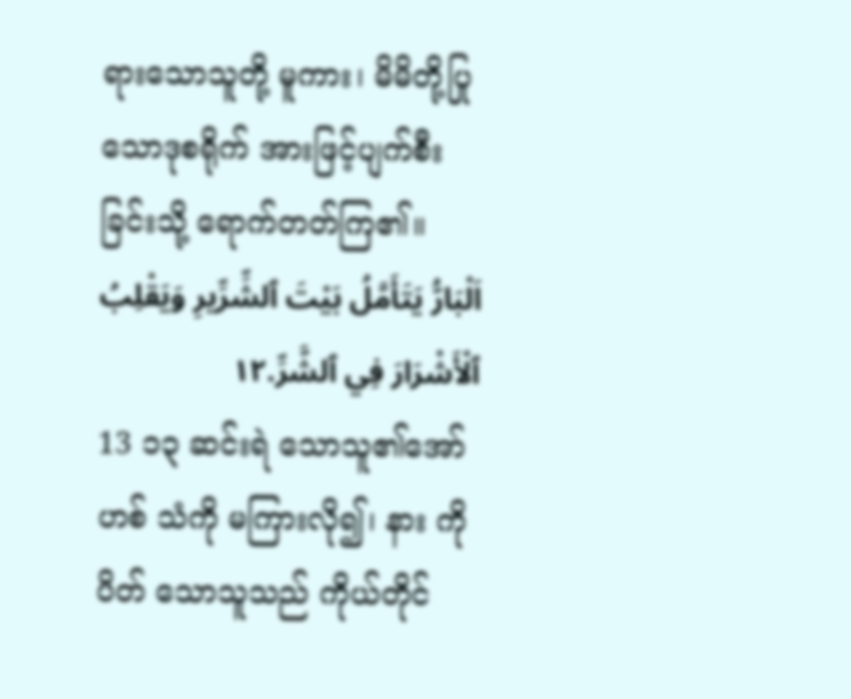ရားသောသူတို့ မူကား၊ မိမိတို့ပြုသောဒုစရိုက် အားဖြင့်ပျက်စီး ခြင်းသို့ ရောက်တတ်ကြ၏။
اَلْبَارُّ يَتَأَمَّلُ بَيْتَ ٱلشِّرِّيرِ وَيَقْلِبُ ٱلْأَشْرَارَ فِي ٱلشَّرِّ.١٢
13 ၁၃ ဆင်းရဲ သောသူ၏အော်ဟစ် သံကို မကြားလို၍၊ နား ကိုပိတ် သောသူသည် ကိုယ်တိုင်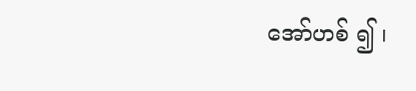အော်ဟစ် ၍ ၊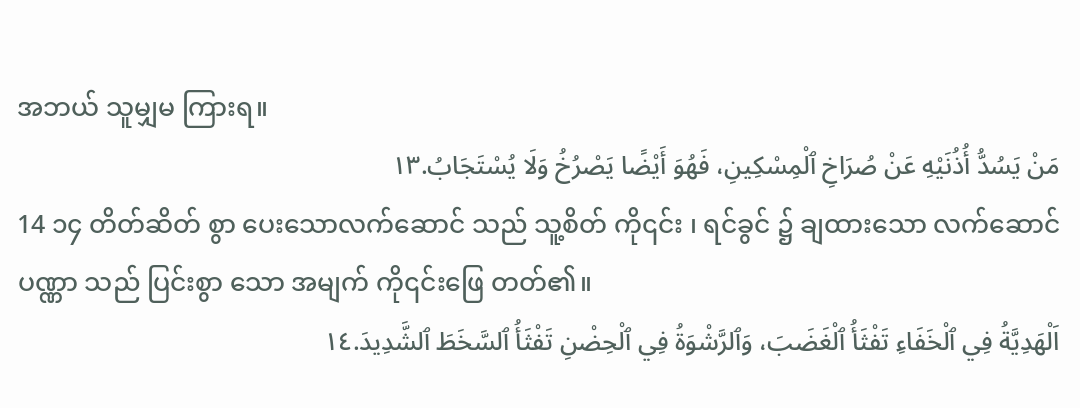အဘယ် သူမျှမ ကြားရ။
مَنْ يَسُدُّ أُذُنَيْهِ عَنْ صُرَاخِ ٱلْمِسْكِينِ، فَهُوَ أَيْضًا يَصْرُخُ وَلَا يُسْتَجَابُ.١٣
14 ၁၄ တိတ်ဆိတ် စွာ ပေးသောလက်ဆောင် သည် သူ့စိတ် ကို၎င်း ၊ ရင်ခွင် ၌ ချထားသော လက်ဆောင် ပဏ္ဏာ သည် ပြင်းစွာ သော အမျက် ကို၎င်းဖြေ တတ်၏။
اَلْهَدِيَّةُ فِي ٱلْخَفَاءِ تَفْثَأُ ٱلْغَضَبَ، وَٱلرَّشْوَةُ فِي ٱلْحِضْنِ تَفْثَأُ ٱلسَّخَطَ ٱلشَّدِيدَ.١٤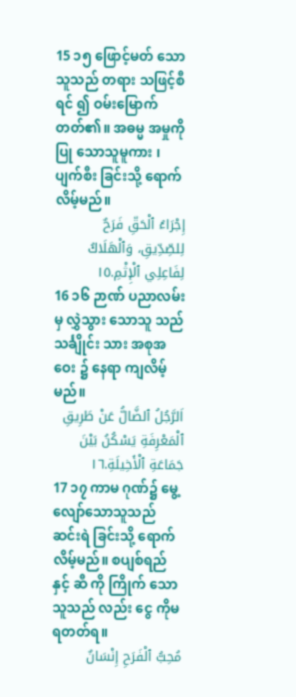15 ၁၅ ဖြောင့်မတ် သောသူသည် တရား သဖြင့်စီရင် ၍ ဝမ်းမြောက် တတ်၏။ အဓမ္မ အမှုကိုပြု သောသူမူကား ၊ ပျက်စီး ခြင်းသို့ ရောက်လိမ့်မည်။
إِجْرَاءُ ٱلْحَقِّ فَرَحٌ لِلصِّدِّيقِ، وَٱلْهَلَاكُ لِفَاعِلِي ٱلْإِثْمِ.١٥
16 ၁၆ ဉာဏ် ပညာလမ်း မှ လွှဲသွား သောသူ သည် သင်္ချိုင်း သား အစုအဝေး ၌ နေရာ ကျလိမ့်မည်။
اَلرَّجُلُ ٱلضَّالُّ عَنْ طَرِيقِ ٱلْمَعْرِفَةِ يَسْكُنُ بَيْنَ جَمَاعَةِ ٱلْأَخِيلَةِ.١٦
17 ၁၇ ကာမ ဂုဏ်၌ မွေ့လျော်သောသူသည် ဆင်းရဲ ခြင်းသို့ ရောက်လိမ့်မည်။ စပျစ်ရည် နှင့် ဆီ ကို ကြိုက် သောသူသည် လည်း ငွေ ကိုမ ရတတ်ရ။
مُحِبُّ ٱلْفَرَحِ إِنْسَانٌ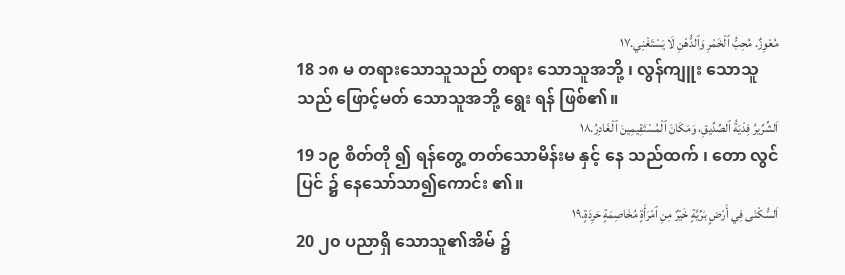مُعْوِزٌ. مُحِبُّ ٱلْخَمْرِ وَٱلدُّهْنِ لَا يَسْتَغْنِي.١٧
18 ၁၈ မ တရားသောသူသည် တရား သောသူအဘို့ ၊ လွန်ကျူး သောသူသည် ဖြောင့်မတ် သောသူအဘို့ ရွေး ရန် ဖြစ်၏။
اَلشِّرِّيرُ فِدْيَةُ ٱلصِّدِّيقِ، وَمَكَانَ ٱلْمُسْتَقِيمِينَ ٱلْغَادِرُ.١٨
19 ၁၉ စိတ်တို ၍ ရန်တွေ့ တတ်သောမိန်းမ နှင့် နေ သည်ထက် ၊ တော လွင်ပြင် ၌ နေသော်သာ၍ကောင်း ၏။
اَلسُّكْنَى فِي أَرْضٍ بَرِّيَّةٍ خَيْرٌ مِنِ ٱمْرَأَةٍ مُخَاصِمَةٍ حَرِدَةٍ.١٩
20 ၂၀ ပညာရှိ သောသူ၏အိမ် ၌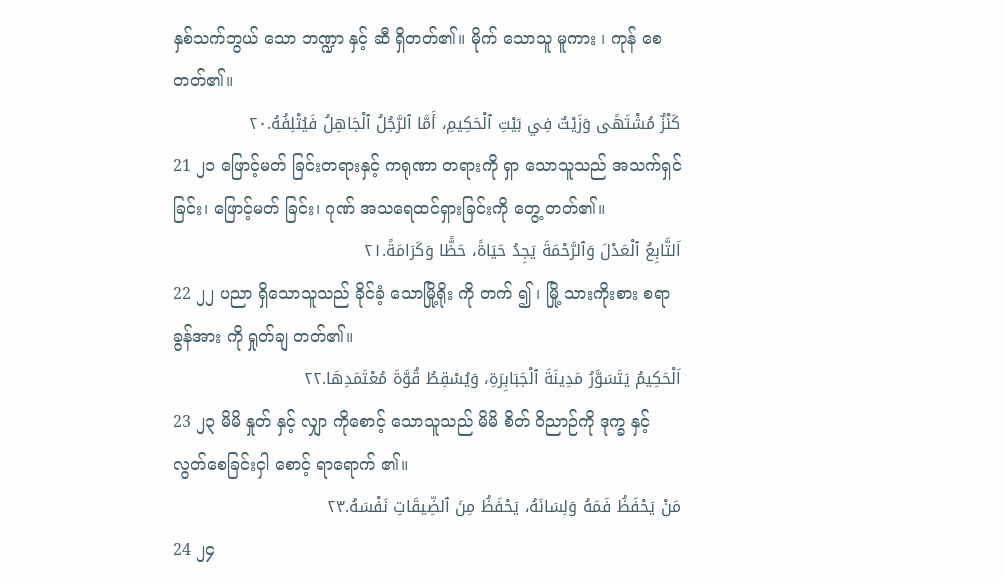နှစ်သက်ဘွယ် သော ဘဏ္ဍာ နှင့် ဆီ ရှိတတ်၏။ မိုက် သောသူ မူကား ၊ ကုန် စေ တတ်၏။
كَنْزٌ مُشْتَهًى وَزَيْتٌ فِي بَيْتِ ٱلْحَكِيمِ، أَمَّا ٱلرَّجُلُ ٱلْجَاهِلُ فَيُتْلِفُهُ.٢٠
21 ၂၁ ဖြောင့်မတ် ခြင်းတရားနှင့် ကရုဏာ တရားကို ရှာ သောသူသည် အသက်ရှင် ခြင်း၊ ဖြောင့်မတ် ခြင်း၊ ဂုဏ် အသရေထင်ရှားခြင်းကို တွေ့ တတ်၏။
اَلتَّابِعُ ٱلْعَدْلَ وَٱلرَّحْمَةَ يَجِدُ حَيَاةً، حَظًّا وَكَرَامَةً.٢١
22 ၂၂ ပညာ ရှိသောသူသည် ခိုင်ခံ့ သောမြို့ရိုး ကို တက် ၍ ၊ မြို့ သားကိုးစား စရာခွန်အား ကို ရှုတ်ချ တတ်၏။
اَلْحَكِيمُ يَتَسَوَّرُ مَدِينَةَ ٱلْجَبَابِرَةِ، وَيُسْقِطُ قُوَّةَ مُعْتَمَدِهَا.٢٢
23 ၂၃ မိမိ နှုတ် နှင့် လျှာ ကိုစောင့် သောသူသည် မိမိ စိတ် ဝိညာဉ်ကို ဒုက္ခ နှင့် လွတ်စေခြင်းငှါ စောင့် ရာရောက် ၏။
مَنْ يَحْفَظُ فَمَهُ وَلِسَانَهُ، يَحْفَظُ مِنَ ٱلضِّيقَاتِ نَفْسَهُ.٢٣
24 ၂၄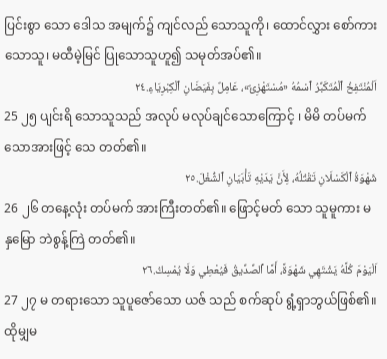ပြင်းစွာ သော ဒေါသ အမျက်၌ ကျင်လည် သောသူကို၊ ထောင်လွှား စော်ကားသောသူ၊ မထီမဲ့မြင် ပြုသောသူဟူ၍ သမုတ်အပ်၏။
اَلْمُنْتَفِخُ ٱلْمُتَكَبِّرُ ٱسْمُهُ «مُسْتَهْزِئٌ»، عَامِلٌ بِفَيَضَانِ ٱلْكِبْرِيَاءِ.٢٤
25 ၂၅ ပျင်းရိ သောသူသည် အလုပ် မလုပ်ချင်သောကြောင့် ၊ မိမိ တပ်မက် သောအားဖြင့် သေ တတ်၏။
شَهْوَةُ ٱلْكَسْلَانِ تَقْتُلُهُ، لِأَنَّ يَدَيْهِ تَأْبَيَانِ ٱلشُّغْلَ.٢٥
26 ၂၆ တနေ့လုံး တပ်မက် အားကြီးတတ်၏။ ဖြောင့်မတ် သော သူမူကား မ နှမြော ဘဲစွန့်ကြဲ တတ်၏။
اَلْيَوْمَ كُلَّهُ يَشْتَهِي شَهْوَةً، أَمَّا ٱلصِّدِّيقُ فَيُعْطِي وَلَا يُمْسِكُ.٢٦
27 ၂၇ မ တရားသော သူပူဇော်သော ယဇ် သည် စက်ဆုပ် ရွံ့ရှာဘွယ်ဖြစ်၏။ ထိုမျှမ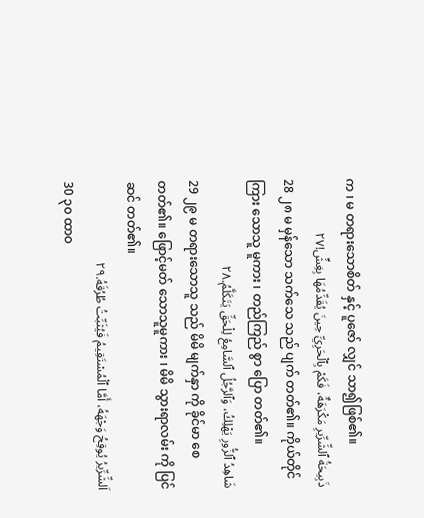က ၊ မ တရားသောစိတ် နှင့် ပူဇော် လျှင် သာ၍ဖြစ်၏။
ذَبِيحَةُ ٱلشِّرِّيرِ مَكْرَهَةٌ، فَكَمْ بِٱلْحَرِيِّ حِينَ يُقَدِّمُهَا بِغِشٍّ!٢٧
28 ၂၈ မ မှန်သော သက်သေ သည် ပျက် တတ်၏။ ကိုယ်တိုင်ကြား သောသူ မူကား ၊ တည်ကြည် စွာ ပြော တတ်၏။
شَاهِدُ ٱلزُّورِ يَهْلِكُ، وَٱلرَّجُلُ ٱلسَّامِعُ لِلْحَقِّ يَتَكَلَّمُ.٢٨
29 ၂၉ မ တရားသောသူ သည် မိမိ မျက်နှာ ကို ခိုင်မာ စေတတ်၏။ ဖြောင့်မတ် သောသူမူကား ၊ မိမိ သွားရာလမ်း ကို ပြင်ဆင် တတ်၏။
اَلشِّرِّيرُ يُوقِحُ وَجْهَهُ، أَمَّا ٱلْمُسْتَقِيمُ فَيُثَبِّتُ طُرُقَهُ.٢٩
30 ၃၀ ထာဝ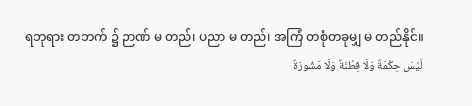ရဘုရား တဘက် ၌ ဉာဏ် မ တည်၊ ပညာ မ တည်၊ အကြံ တစုံတခုမျှ မ တည်နိုင်။
لَيْسَ حِكْمَةٌ وَلَا فِطْنَةٌ وَلَا مَشُورَةٌ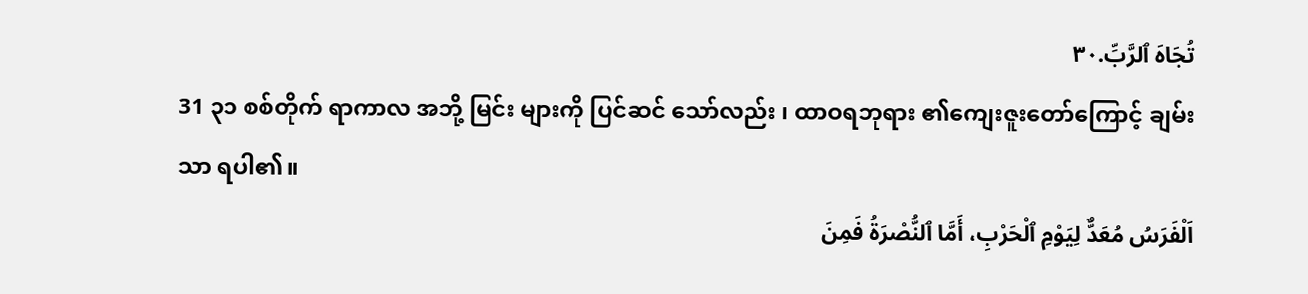تُجَاهَ ٱلرَّبِّ.٣٠
31 ၃၁ စစ်တိုက် ရာကာလ အဘို့ မြင်း များကို ပြင်ဆင် သော်လည်း ၊ ထာဝရဘုရား ၏ကျေးဇူးတော်ကြောင့် ချမ်းသာ ရပါ၏။
اَلْفَرَسُ مُعَدٌّ لِيَوْمِ ٱلْحَرْبِ، أَمَّا ٱلنُّصْرَةُ فَمِنَ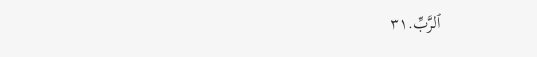ٱلرَّبِّ.٣١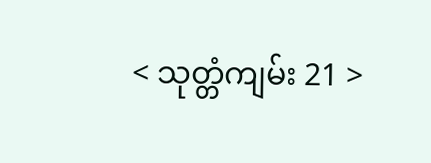< သုတ္တံကျမ်း 21 >